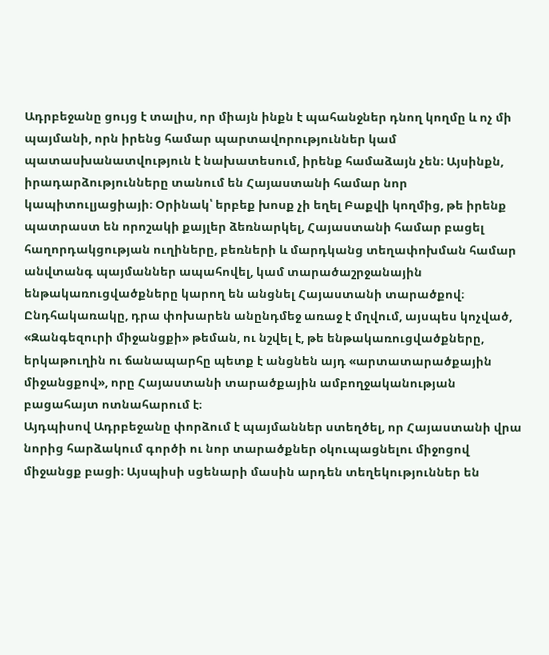Ադրբեջանը ցույց է տալիս, որ միայն ինքն է պահանջներ դնող կողմը և ոչ մի պայմանի, որն իրենց համար պարտավորություններ կամ պատասխանատվություն է նախատեսում, իրենք համաձայն չեն։ Այսինքն, իրադարձությունները տանում են Հայաստանի համար նոր կապիտուլյացիայի։ Օրինակ՝ երբեք խոսք չի եղել Բաքվի կողմից, թե իրենք պատրաստ են որոշակի քայլեր ձեռնարկել, Հայաստանի համար բացել հաղորդակցության ուղիները, բեռների և մարդկանց տեղափոխման համար անվտանգ պայմաններ ապահովել, կամ տարածաշրջանային ենթակառուցվածքները կարող են անցնել Հայաստանի տարածքով։ Ընդհակառակը, դրա փոխարեն անընդմեջ առաջ է մղվում, այսպես կոչված, «Զանգեզուրի միջանցքի» թեման, ու նշվել է, թե ենթակառուցվածքները, երկաթուղին ու ճանապարհը պետք է անցնեն այդ «արտատարածքային միջանցքով», որը Հայաստանի տարածքային ամբողջականության բացահայտ ոտնահարում է։
Այդպիսով Ադրբեջանը փորձում է պայմաններ ստեղծել, որ Հայաստանի վրա նորից հարձակում գործի ու նոր տարածքներ օկուպացնելու միջոցով միջանցք բացի։ Այսպիսի սցենարի մասին արդեն տեղեկություններ են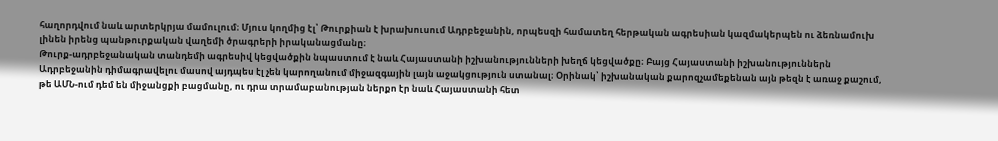հաղորդվում նաև արտերկրյա մամուլում։ Մյուս կողմից էլ՝ Թուրքիան է խրախուսում Ադրբեջանին, որպեսզի համատեղ հերթական ագրեսիան կազմակերպեն ու ձեռնամուխ լինեն իրենց պանթուրքական վաղեմի ծրագրերի իրականացմանը։
Թուրք-ադրբեջանական տանդեմի ագրեսիվ կեցվածքին նպաստում է նաև Հայաստանի իշխանությունների խեղճ կեցվածքը։ Բայց Հայաստանի իշխանություններն Ադրբեջանին դիմագրավելու մասով այդպես էլ չեն կարողանում միջազգային լայն աջակցություն ստանալ։ Օրինակ՝ իշխանական քարոզչամեքենան այն թեզն է առաջ քաշում, թե ԱՄՆ-ում դեմ են միջանցքի բացմանը, ու դրա տրամաբանության ներքո էր նաև Հայաստանի հետ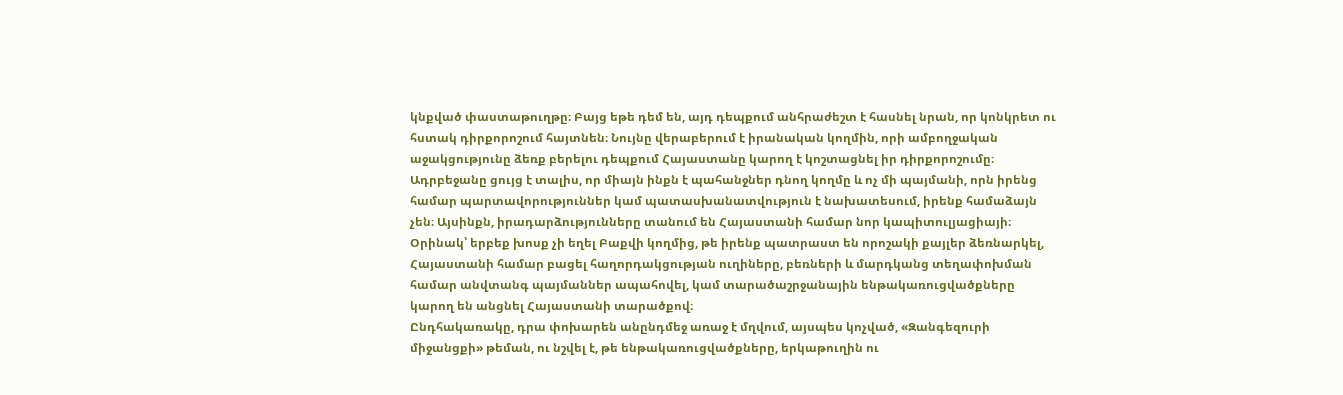կնքված փաստաթուղթը։ Բայց եթե դեմ են, այդ դեպքում անհրաժեշտ է հասնել նրան, որ կոնկրետ ու հստակ դիրքորոշում հայտնեն։ Նույնը վերաբերում է իրանական կողմին, որի ամբողջական աջակցությունը ձեռք բերելու դեպքում Հայաստանը կարող է կոշտացնել իր դիրքորոշումը։
Ադրբեջանը ցույց է տալիս, որ միայն ինքն է պահանջներ դնող կողմը և ոչ մի պայմանի, որն իրենց համար պարտավորություններ կամ պատասխանատվություն է նախատեսում, իրենք համաձայն չեն։ Այսինքն, իրադարձությունները տանում են Հայաստանի համար նոր կապիտուլյացիայի։ Օրինակ՝ երբեք խոսք չի եղել Բաքվի կողմից, թե իրենք պատրաստ են որոշակի քայլեր ձեռնարկել, Հայաստանի համար բացել հաղորդակցության ուղիները, բեռների և մարդկանց տեղափոխման համար անվտանգ պայմաններ ապահովել, կամ տարածաշրջանային ենթակառուցվածքները կարող են անցնել Հայաստանի տարածքով։
Ընդհակառակը, դրա փոխարեն անընդմեջ առաջ է մղվում, այսպես կոչված, «Զանգեզուրի միջանցքի» թեման, ու նշվել է, թե ենթակառուցվածքները, երկաթուղին ու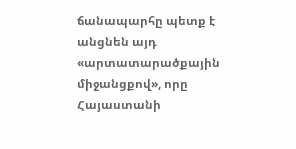ճանապարհը պետք է անցնեն այդ «արտատարածքային միջանցքով», որը Հայաստանի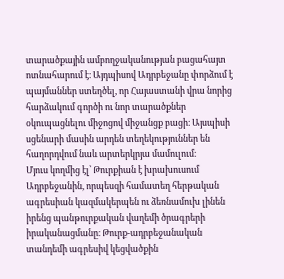տարածքային ամբողջականության բացահայտ ոտնահարում է։ Այդպիսով Ադրբեջանը փորձում է պայմաններ ստեղծել, որ Հայաստանի վրա նորից հարձակում գործի ու նոր տարածքներ օկուպացնելու միջոցով միջանցք բացի։ Այսպիսի սցենարի մասին արդեն տեղեկություններ են հաղորդվում նաև արտերկրյա մամուլում։
Մյուս կողմից էլ՝ Թուրքիան է խրախուսում Ադրբեջանին, որպեսզի համատեղ հերթական ագրեսիան կազմակերպեն ու ձեռնամուխ լինեն իրենց պանթուրքական վաղեմի ծրագրերի իրականացմանը։ Թուրք-ադրբեջանական տանդեմի ագրեսիվ կեցվածքին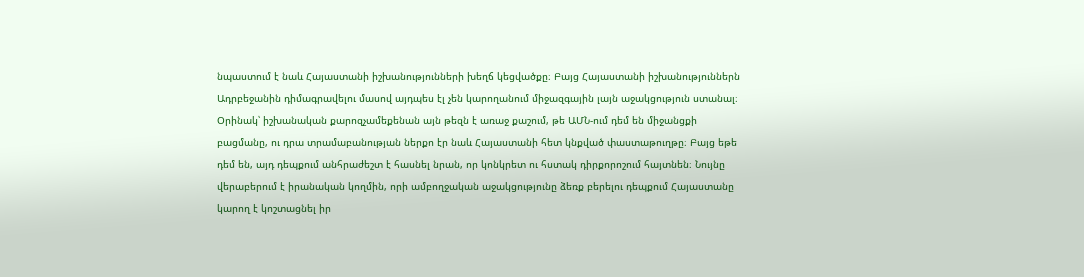նպաստում է նաև Հայաստանի իշխանությունների խեղճ կեցվածքը։ Բայց Հայաստանի իշխանություններն Ադրբեջանին դիմագրավելու մասով այդպես էլ չեն կարողանում միջազգային լայն աջակցություն ստանալ։
Օրինակ՝ իշխանական քարոզչամեքենան այն թեզն է առաջ քաշում, թե ԱՄՆ-ում դեմ են միջանցքի բացմանը, ու դրա տրամաբանության ներքո էր նաև Հայաստանի հետ կնքված փաստաթուղթը։ Բայց եթե դեմ են, այդ դեպքում անհրաժեշտ է հասնել նրան, որ կոնկրետ ու հստակ դիրքորոշում հայտնեն։ Նույնը վերաբերում է իրանական կողմին, որի ամբողջական աջակցությունը ձեռք բերելու դեպքում Հայաստանը կարող է կոշտացնել իր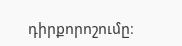դիրքորոշումը։